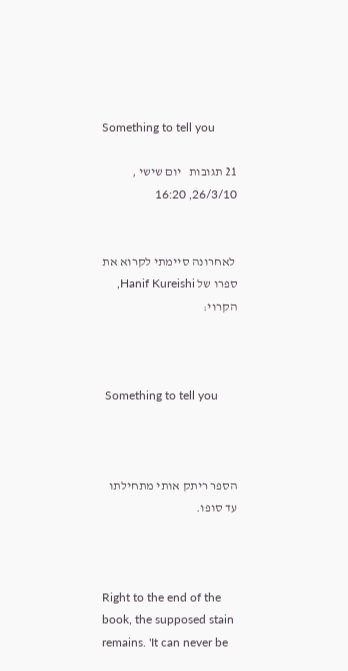Something to tell you

21 תגובות   יום שישי , 26/3/10, 16:20


 לאחרונה סיימתי לקרוא את ספרו של Hanif Kureishi, הקרוי:



 Something to tell you



הספר ריתק אותי מתחילתו עד סופו.



Right to the end of the book, the supposed stain remains. 'It can never be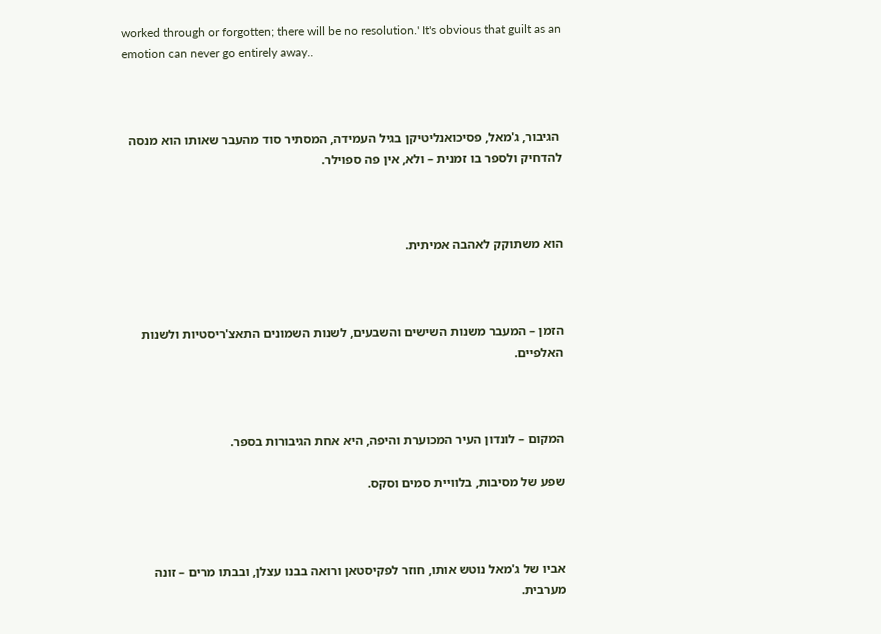worked through or forgotten; there will be no resolution.' It's obvious that guilt as an emotion can never go entirely away..



 הגיבור, ג'מאל, פסיכואנליטיקן בגיל העמידה, המסתיר סוד מהעבר שאותו הוא מנסה להדחיק ולספר בו זמנית – ולא, אין פה ספוילר.



הוא משתוקק לאהבה אמיתית.



הזמן – המעבר משנות השישים והשבעים, לשנות השמונים התאצ'ריסטיות ולשנות האלפיים.



המקום – לונדון העיר המכוערת והיפה, היא אחת הגיבורות בספר.

שפע של מסיבות, בלוויית סמים וסקס.



אביו של ג'מאל נוטש אותו, חוזר לפקיסטאן ורואה בבנו עצלן, ובבתו מרים – זונה מערבית.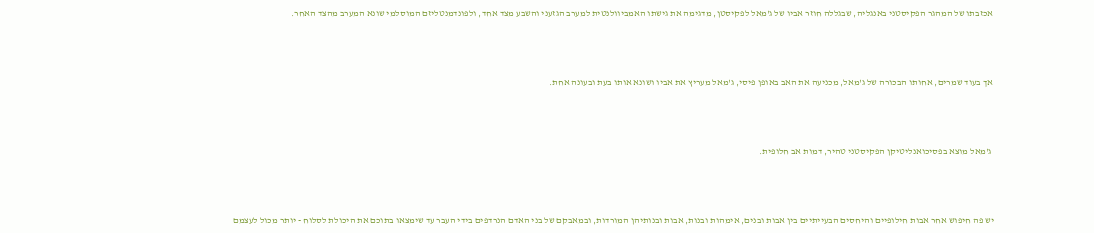אכזבתו של המהגר הפקיסטני באנגליה, שבגללה חוזר אביו של ג'מאל לפקיסטן, מדגימה את גישתו האמביוולנטית למערב הגזעני והשבע מצד אחד, ולפונדמנטליזם המוסלמי שונא המערב מהצד האחר.



אך בעוד שמרים, אחותו הבכורה של ג'מאל, מכניעה את האב באופן פיסי, ג'מאל מעריץ את אביו ושונא אותו בעת ובעונה אחת.



 ג'מאל מוצא בפסיכואנליטיקן הפקיסטני טהיר, דמות אב חלופית.



יש פה חיפוש אחר אבות חילופיים והיחסים הבעייתיים בין אבות ובנים, אימהות ובנות, אבות ובנותיהן המורדות, ובמאבקם של בני האדם הנרדפים בידי העבר עד שימצאו בתוכם את היכולת לסלוח - יותר מכול לעצמם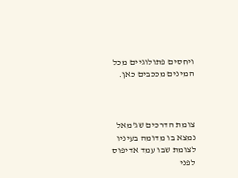ויחסים פתולוגיים מכל המינים מככבים כאן.



צומת הדרכים שג'מאל נמצא בו מדומה בעיניו לצומת שבו עמד אדיפוס לפני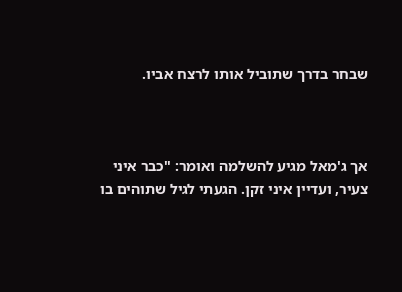שבחר בדרך שתוביל אותו לרצח אביו.



אך ג'מאל מגיע להשלמה ואומר: "כבר איני צעיר, ועדיין איני זקן. הגעתי לגיל שתוהים בו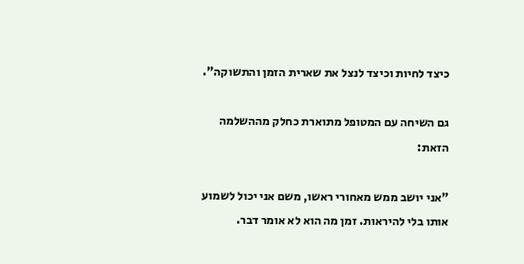כיצד לחיות וכיצד לנצל את שארית הזמן והתשוקה".

גם השיחה עם המטופל מתוארת כחלק מההשלמה הזאת:

"אני יושב ממש מאחורי ראשו, משם אני יכול לשמוע אותו בלי להיראות. זמן מה הוא לא אומר דבר.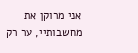אני מרוקן את מחשבותיי, ער רק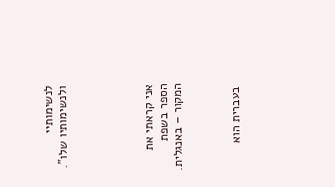לנשימותיי ולנשימותיו שלו".





אני קראתי את הספר בשפת המקור – באנגלית.



 בעברית הוא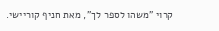קרוי "משהו לספר לך", מאת חניף קוריישי.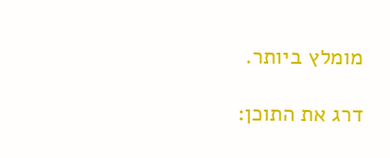מומלץ ביותר.

דרג את התוכן: